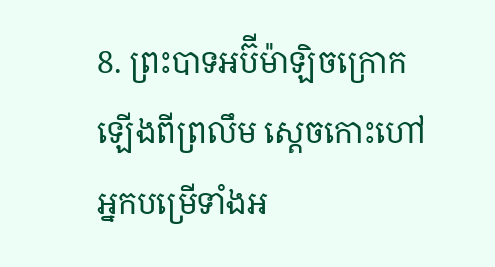8. ព្រះបាទអប៊ីម៉ាឡិចក្រោកឡើងពីព្រលឹម ស្ដេចកោះហៅអ្នកបម្រើទាំងអ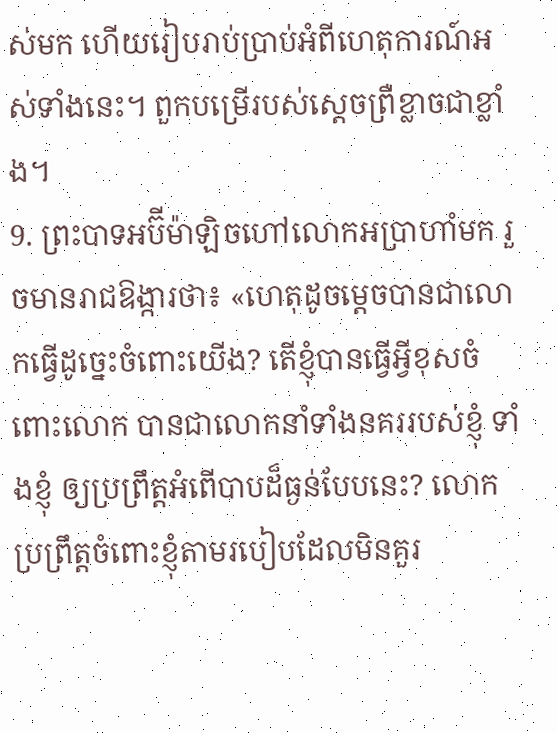ស់មក ហើយរៀបរាប់ប្រាប់អំពីហេតុការណ៍អស់ទាំងនេះ។ ពួកបម្រើរបស់ស្ដេចព្រឺខ្លាចជាខ្លាំង។
9. ព្រះបាទអប៊ីម៉ាឡិចហៅលោកអប្រាហាំមក រួចមានរាជឱង្ការថា៖ «ហេតុដូចម្ដេចបានជាលោកធ្វើដូច្នេះចំពោះយើង? តើខ្ញុំបានធ្វើអ្វីខុសចំពោះលោក បានជាលោកនាំទាំងនគររបស់ខ្ញុំ ទាំងខ្ញុំ ឲ្យប្រព្រឹត្តអំពើបាបដ៏ធ្ងន់បែបនេះ? លោកប្រព្រឹត្តចំពោះខ្ញុំតាមរបៀបដែលមិនគួរ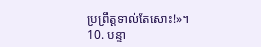ប្រព្រឹត្តទាល់តែសោះ!»។
10. បន្ទា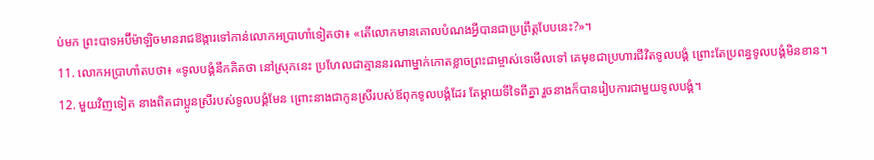ប់មក ព្រះបាទអប៊ីម៉ាឡិចមានរាជឱង្ការទៅកាន់លោកអប្រាហាំទៀតថា៖ «តើលោកមានគោលបំណងអ្វីបានជាប្រព្រឹត្តបែបនេះ?»។
11. លោកអប្រាហាំតបថា៖ «ទូលបង្គំនឹកគិតថា នៅស្រុកនេះ ប្រហែលជាគ្មាននរណាម្នាក់កោតខ្លាចព្រះជាម្ចាស់ទេមើលទៅ គេមុខជាប្រហារជីវិតទូលបង្គំ ព្រោះតែប្រពន្ធទូលបង្គំមិនខាន។
12. មួយវិញទៀត នាងពិតជាប្អូនស្រីរបស់ទូលបង្គំមែន ព្រោះនាងជាកូនស្រីរបស់ឪពុកទូលបង្គំដែរ តែម្ដាយទីទៃពីគ្នា រួចនាងក៏បានរៀបការជាមួយទូលបង្គំ។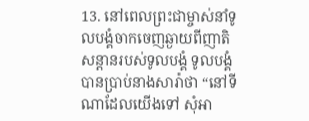13. នៅពេលព្រះជាម្ចាស់នាំទូលបង្គំចាកចេញឆ្ងាយពីញាតិសន្ដានរបស់ទូលបង្គំ ទូលបង្គំបានប្រាប់នាងសារ៉ាថា “នៅទីណាដែលយើងទៅ សុំអា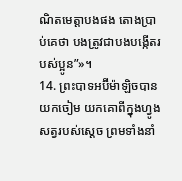ណិតមេត្តាបងផង តោងប្រាប់គេថា បងត្រូវជាបងបង្កើតរបស់ប្អូន”»។
14. ព្រះបាទអប៊ីម៉ាឡិចបានយកចៀម យកគោពីក្នុងហ្វូងសត្វរបស់ស្ដេច ព្រមទាំងនាំ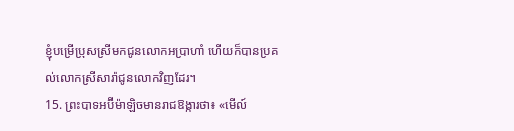ខ្ញុំបម្រើប្រុសស្រីមកជូនលោកអប្រាហាំ ហើយក៏បានប្រគល់លោកស្រីសារ៉ាជូនលោកវិញដែរ។
15. ព្រះបាទអប៊ីម៉ាឡិចមានរាជឱង្ការថា៖ «មើល៍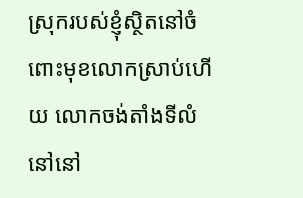ស្រុករបស់ខ្ញុំស្ថិតនៅចំពោះមុខលោកស្រាប់ហើយ លោកចង់តាំងទីលំនៅនៅ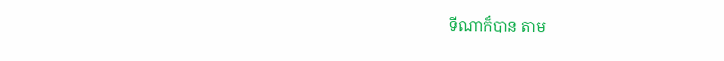ទីណាក៏បាន តាម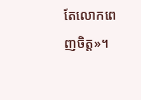តែលោកពេញចិត្ត»។